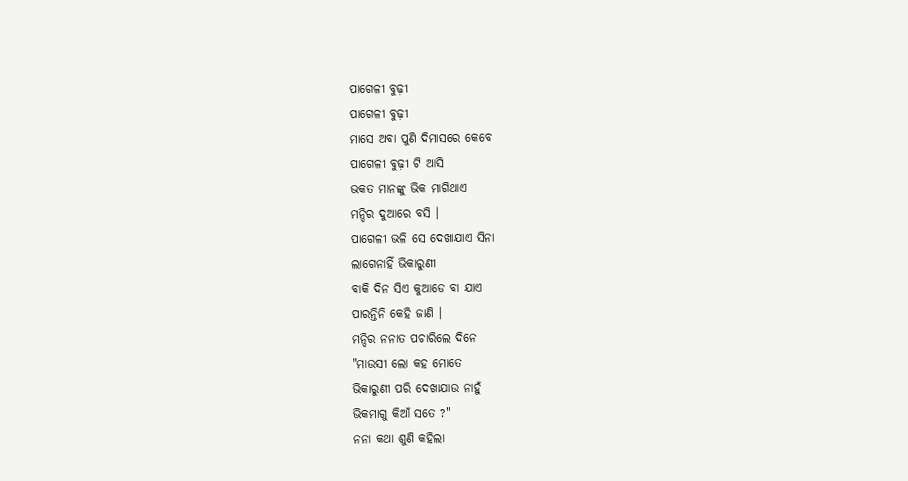ପାଗେଳୀ ବୁଢ଼ୀ
ପାଗେଳୀ ବୁଢ଼ୀ
ମାସେ ଅବା ପୁଣି ଦିମାସରେ କେବେ
ପାଗେଳୀ ବୁଢ଼ୀ ଟି ଆସି
ଭକତ ମାନଙ୍କୁ ଭିକ ମାଗିଥାଏ
ମନ୍ଦିର ଦୁଆରେ ବସି ।
ପାଗେଳୀ ଭଳି ସେ ଦେଖାଯାଏ ସିନା
ଲାଗେନାହିଁ ଭିକାରୁଣୀ
ବାକି ଦିନ ସିଏ କୁଆଡେ ବା ଯାଏ
ପାରନ୍ତିନି କେହି ଜାଣି ।
ମନ୍ଦିର ନନାତ ପଚାରିଲେ ଦିନେ
"ମାଉସୀ ଲୋ କହ ମୋତେ
ଭିକାରୁଣୀ ପରି ଦେଖାଯାଉ ନାହୁଁ
ଭିକମାଗୁ କିଆଁ ସତେ ?"
ନନା କଥା ଶୁଣି କହିଲା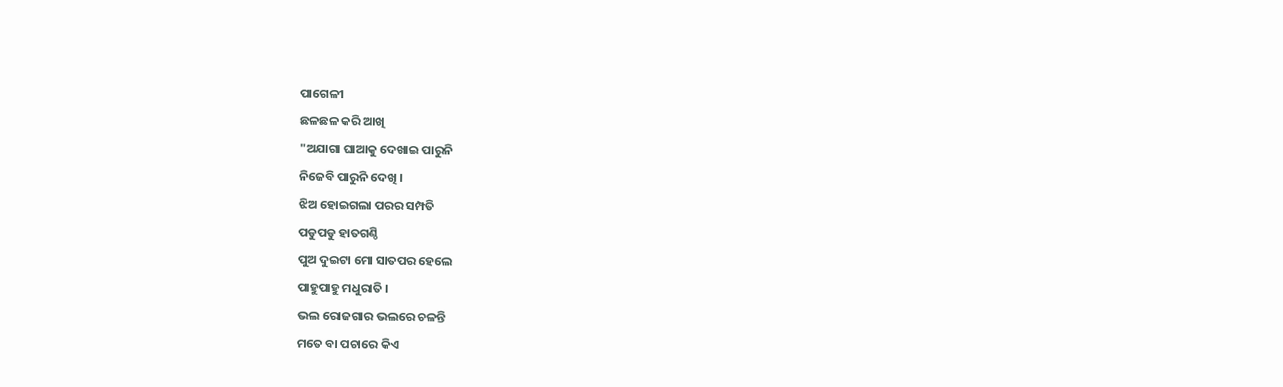ପାଗେଳୀ
ଛଳଛଳ କରି ଆଖି
"ଅଯାଗା ଘାଆକୁ ଦେଖାଇ ପାରୁନି
ନିଜେବି ପାରୁନି ଦେଖି ।
ଝିଅ ହୋଇଗଲା ପରର ସମ୍ପତି
ପଡୁପଡୁ ହାତଗଣ୍ଠି
ପୁଅ ଦୁଇଟା ମୋ ସାତପର ହେଲେ
ପାହୁପାହୁ ମଧୁରାତି ।
ଭଲ ରୋଜଗାର ଭଲରେ ଚଳନ୍ତି
ମତେ ବା ପଚାରେ କିଏ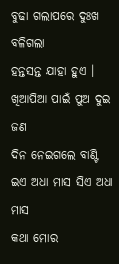ବୁଢା ଗଲାପରେ ଦୁଃଖ ବଳିଗଲା
ହନ୍ତସନ୍ତ ଯାହା ହୁଏ ।
ଖିଆପିଆ ପାଇଁ ପୁଅ ଦୁଇ ଜଣ
ଦିନ ନେଇଗଲେ ବାଣ୍ଟି
ଇଏ ଅଧା ମାସ ସିଏ ଅଧା ମାସ
କଥା ମୋର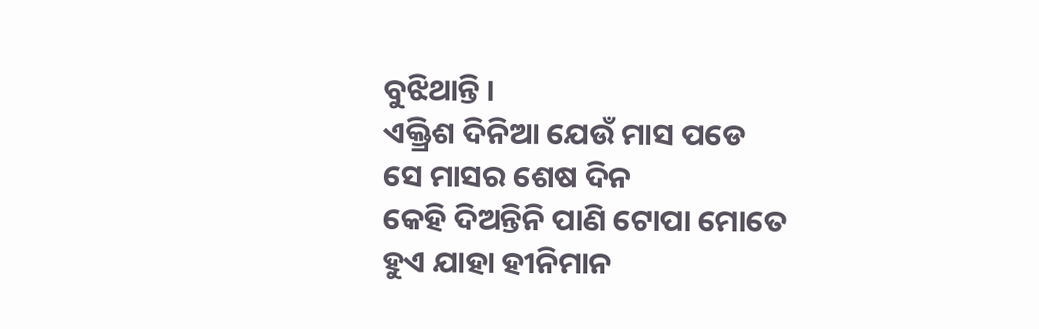ବୁଝିଥାନ୍ତି ।
ଏକ୍ତ୍ରିଶ ଦିନିଆ ଯେଉଁ ମାସ ପଡେ
ସେ ମାସର ଶେଷ ଦିନ
କେହି ଦିଅନ୍ତିନି ପାଣି ଟୋପା ମୋତେ
ହୁଏ ଯାହା ହୀନିମାନ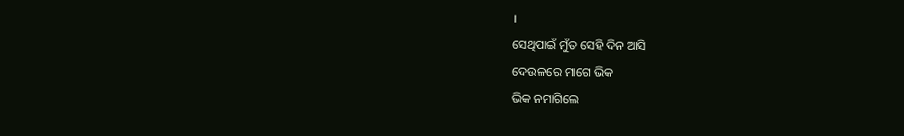।
ସେଥିପାଇଁ ମୁଁତ ସେହି ଦିନ ଆସି
ଦେଉଳରେ ମାଗେ ଭିକ
ଭିକ ନମାଗିଲେ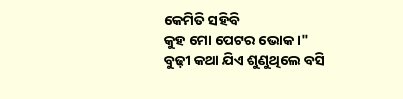କେମିତି ସହିବି
କୁହ ମୋ ପେଟର ଭୋକ ।"
ବୁଢ଼ୀ କଥା ଯିଏ ଶୁଣୁଥିଲେ ବସି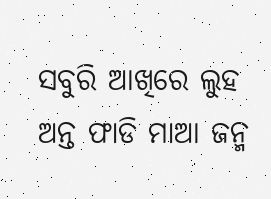ସବୁରି ଆଖିରେ ଲୁହ
ଅନ୍ତ ଫାଡି ମାଆ ଜନ୍ମ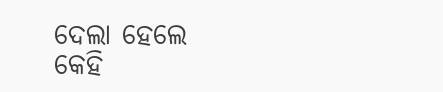ଦେଲା ହେଲେ
କେହି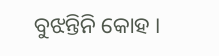ବୁଝନ୍ତିନି କୋହ ।